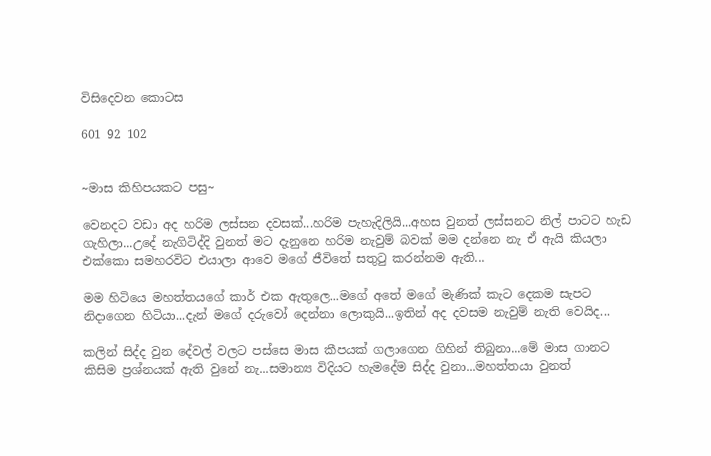විසිදෙවන කොටස

601 92 102


~මාස කිහිපයකට පසු~

වෙනදට වඩා අද හරිම ලස්සන දවසක්...හරිම පැහැදිලියි...අහස වුනත් ලස්සනට නිල් පාටට හැඩ ගැහිලා...උදේ නැගිටිද්දි වුනත් මට දැනුනෙ හරිම නැවුම් බවක් මම දන්නෙ නැ ඒ ඇයි කියලා එක්කො සමහරවිට එයාලා ආවෙ මගේ ජීවිතේ සතුටු කරන්නම ඇති...

මම හිටියෙ මහත්තයගේ කාර් එක ඇතුලෙ...මගේ අතේ මගේ මැණික් කැට දෙකම සැපට නිදාගෙන හිටියා...දැන් මගේ දරුවෝ දෙන්නා ලොකුයි...ඉතින් අද දවසම නැවුම් නැති වෙයිද...

කලින් සිද්ද වුන දේවල් වලට පස්සෙ මාස කීපයක් ගලාගෙන ගිහින් තිබුනා...මේ මාස ගානට කිසිම ප්‍රශ්නයක් ඇති වුනේ නැ...සමාන්‍ය විදියට හැමදේම සිද්ද වුනා...මහත්තයා වුනත්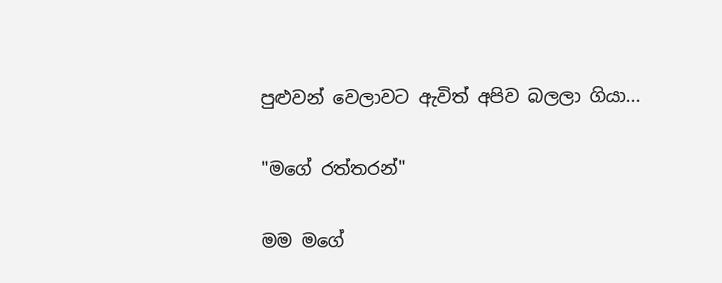පුළුවන් වෙලාවට ඇවිත් අපිව බලලා ගියා...

"මගේ රත්තරන්"

මම මගේ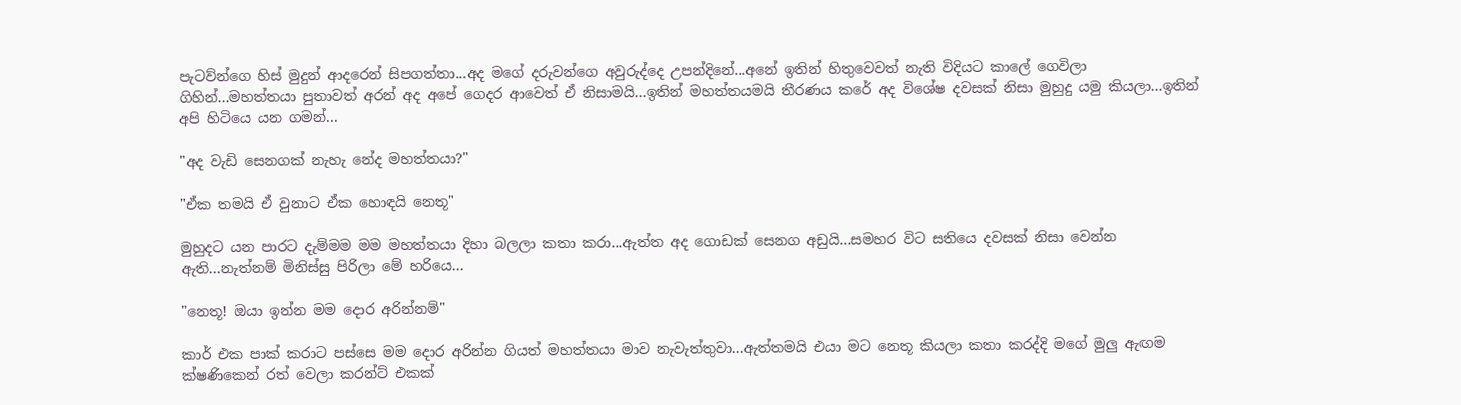පැටව්න්ගෙ හිස් මුදුන් ආදරෙන් සිපගත්තා...අද මගේ දරුවන්ගෙ අවුරුද්දෙ උපන්දිනේ...අනේ ඉතින් හිතුවෙවත් නැති විදියට කාලේ ගෙවිලා ගිහින්...මහත්තයා පුතාවත් අරන් අද අපේ ගෙදර ආවෙත් ඒ නිසාමයි...ඉතින් මහත්තයමයි තීරණය කරේ අද විශේෂ දවසක් නිසා මුහුදු යමු කියලා...ඉතින් අපි හිටියෙ යන ගමන්...

"අද වැඩි සෙනගක් නැහැ නේද මහත්තයා?"

"ඒක තමයි ඒ වුනාට ඒක හොඳයි නෙතූ"

මුහුදට යන පාරට දැම්මම මම මහත්තයා දිහා බලලා කතා කරා...ඇත්ත අද ගොඩක් සෙනග අඩුයි...සමහර විට සතියෙ දවසක් නිසා වෙන්න ඇති...නැත්නම් මිනිස්සු පිරිලා මේ හරියෙ...

"නෙතූ! ඔයා ඉන්න මම දොර අරින්නම්"

කාර් එක පාක් කරාට පස්සෙ මම දොර අරින්න ගියත් මහත්තයා මාව නැවැත්තුවා...ඇත්තමයි එයා මට නෙතූ කියලා කතා කරද්දි මගේ මුලු ඇඟම ක්ෂණිකෙන් රත් වෙලා කරන්ට් එකක්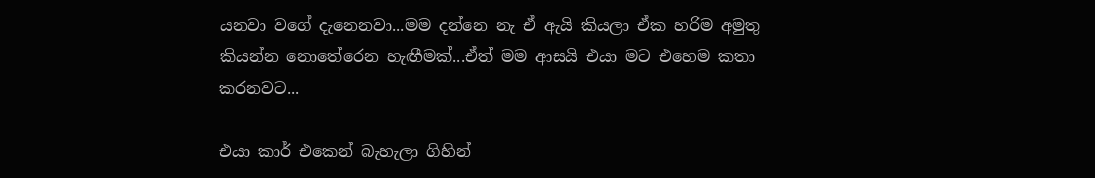යනවා වගේ දැනෙනවා...මම දන්නෙ නැ ඒ ඇයි කියලා ඒක හරිම අමුතු කියන්න නොතේරෙන හැඟීමක්...ඒත් මම ආසයි එයා මට එහෙම කතා කරනවට...

එයා කාර් එකෙන් බැහැලා ගිහින්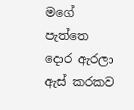මගේ පැත්තෙ දොර ඇරලා ඇස් කරකව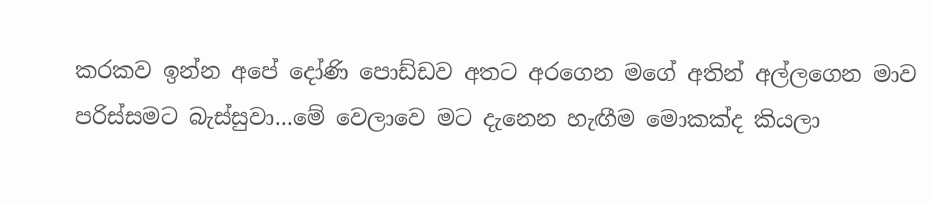කරකව ඉන්න අපේ දෝණි පොඩ්ඩව අතට අරගෙන මගේ අතින් අල්ලගෙන මාව පරිස්සමට බැස්සුවා...මේ වෙලාවෙ මට දැනෙන හැඟීම මොකක්ද කියලා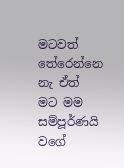මටවත් තේරෙන්නෙ නැ ඒත් මට මම සම්පූර්ණයි වගේ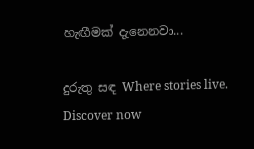හැඟීමක් දැනෙනවා...

දුරුතු සඳ Where stories live. Discover now